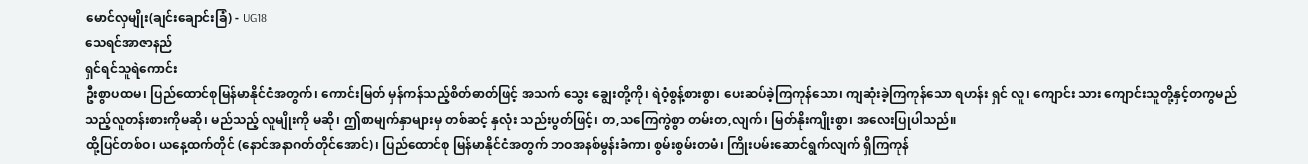မောင်လှမျိုး(ချင်းချောင်းခြံ) - UG18
သေရင်အာဇာနည်
ရှင်ရင်သူရဲကောင်း
ဦးစွာပထမ၊ ပြည်ထောင်စုမြန်မာနိုင်ငံအတွက်၊ ကောင်းမြတ် မှန်ကန်သည့်စိတ်ဓာတ်ဖြင့် အသက် သွေး ချွေးတို့ကို၊ ရဲဝံ့စွန့်စားစွာ၊ ပေးဆပ်ခဲ့ကြကုန်သော၊ ကျဆုံးခဲ့ကြကုန်သော ရဟန်း ရှင် လူ၊ ကျောင်း သား ကျောင်းသူတို့နှင့်တကွမည်သည့်လူတန်းစားကိုမဆို၊ မည်သည့် လူမျိုးကို မဆို၊ ဤစာမျက်နှာများမှ တစ်ဆင့် နှလုံး သည်းပွတ်ဖြင့်၊ တ,သကြေကွဲစွာ တမ်းတ,လျက်၊ မြတ်နိုးကျိုးစွာ၊ အလေးပြုပါသည်။
ထို့ပြင်တစ်ဝ၊ ယနေ့ထက်တိုင် (နောင်အနာဂတ်တိုင်အောင်)၊ ပြည်ထောင်စု မြန်မာနိုင်ငံအတွက် ဘဝအနစ်မွန်းခံကာ၊ စွမ်းစွမ်းတမံ၊ ကြိုးပမ်းဆောင်ရွက်လျက် ရှိကြကုန်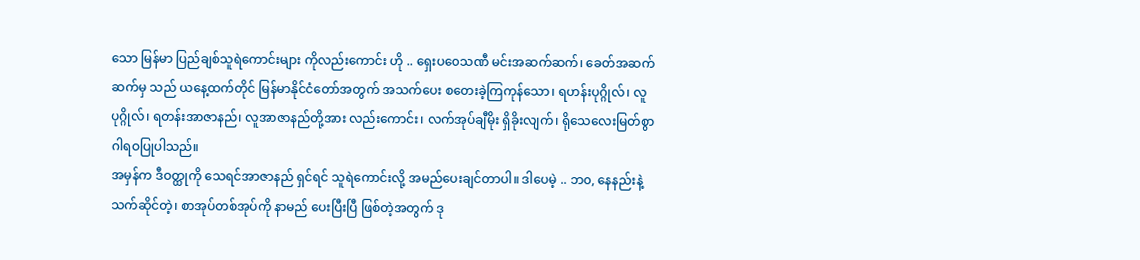သော မြန်မာ ပြည်ချစ်သူရဲကောင်းများ ကိုလည်းကောင်း ဟို .. ရှေးပ၀ေသဏီ မင်းအဆက်ဆက်၊ ခေတ်အဆက် ဆက်မှ သည် ယနေ့ထက်တိုင် မြန်မာနိုင်ငံတော်အတွက် အသက်ပေး စတေးခဲ့ကြကုန်သော၊ ရဟန်းပုဂ္ဂိုလ်၊ လူပုဂ္ဂိုလ်၊ ရတန်းအာဇာနည်၊ လူအာဇာနည်တို့အား လည်းကောင်း၊ လက်အုပ်ချီမိုး ရှိခိုးလျက်၊ ရိုသေလေးမြတ်စွာ ဂါရဝပြုပါသည်။
အမှန်က ဒီဝတ္ထုကို သေရင်အာဇာနည် ရှင်ရင် သူရဲကောင်းလို့ အမည်ပေးချင်တာပါ။ ဒါပေမဲ့ .. ဘ၀, နေနည်းနဲ့သက်ဆိုင်တဲ့၊ စာအုပ်တစ်အုပ်ကို နာမည် ပေးပြီးပြီ ဖြစ်တဲ့အတွက် ဒု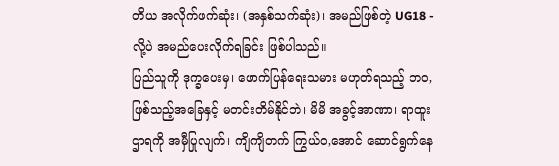တိယ အလိုက်ဖက်ဆုံး၊ (အနှစ်သက်ဆုံး)၊ အမည်ဖြစ်တဲ့ UG18 - လို့ပဲ အမည်ပေးလိုက်ရခြင်း ဖြစ်ပါသည်။
ပြည်သူကို ဒုက္ခပေးမှ၊ ဖောက်ပြန်ရေးသမား မဟုတ်ရသည့် ဘဝ, ဖြစ်သည့်အခြေနှင့် မတင်းတိမ်နိုင်ဘဲ၊ မိမိ အခွင့်အာဏာ၊ ရာထူး ဌာရကို အမှီပြုလျက်၊ ကျိကျိတက် ကြွယ်ဝ,အောင် ဆောင်ရွက်နေ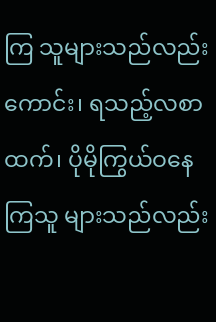ကြ သူများသည်လည်းကောင်း၊ ရသည့်လစာထက်၊ ပိုမိုကြွယ်ဝနေကြသူ များသည်လည်း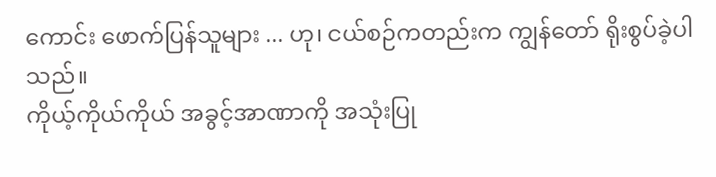ကောင်း ဖောက်ပြန်သူများ ... ဟု၊ ငယ်စဉ်ကတည်းက ကျွန်တော် ရိုးစွပ်ခဲ့ပါသည်။
ကိုယ့်ကိုယ်ကိုယ် အခွင့်အာဏာကို အသုံးပြု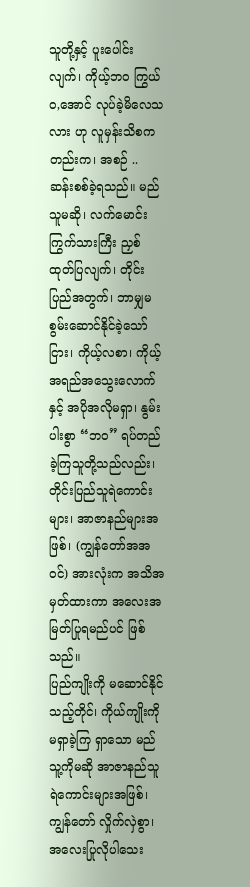သူတို့နှင့် ပူးပေါင်းလျက်၊ ကိုယ့်ဘဝ ကြွယ်ဝ,အောင် လုပ်ခဲ့မိလေသလား ဟု လူမှန်းသိစကတည်းက၊ အစဉ် .. ဆန်းစစ်ခဲ့ရသည်။ မည်သူမဆို၊ လက်မောင်း ကြွက်သားကြီး ညှစ်ထုတ်ပြလျက်၊ တိုင်းပြည်အတွက်၊ ဘာမျှမစွမ်းဆောင်နိုင်ခဲ့သော်ငြား၊ ကိုယ့်လစာ၊ ကိုယ့်အရည်အသွေးလောက်နှင့် အပိုအလိုမရှာ၊ နွမ်းပါးစွာ “ဘဝ” ရပ်တည်ခဲ့ကြသူတို့သည်လည်း၊ တိုင်းပြည်သူရဲကောင်းများ၊ အာဇာနည်များအဖြစ်၊ (ကျွန်တော်အအဝင်) အားလုံးက အသိအမှတ်ထားကာ အလေးအမြတ်ပြုရမည်ပင် ဖြစ်သည်။
ပြည်ကျိုးကို မဆောင်နိုင်သည့်တိုင်၊ ကိုယ်ကျိုးကို မရှာခဲ့ကြ ရှာသော မည်သူ့ကိုမဆို အာဇာနည်သူရဲကောင်းများအဖြစ်၊ ကျွန်တော် လှိုက်လှဲစွာ၊ အလေးပြုလိုပါသေး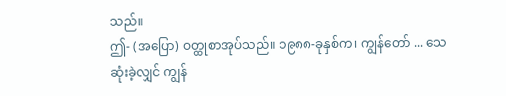သည်။
ဤ- (အပြော) ဝတ္ထုစာအုပ်သည်။ ၁၉၈၈-ခုနှစ်က၊ ကျွန်တော် ... သေဆုံးခဲ့လျှင် ကျွန်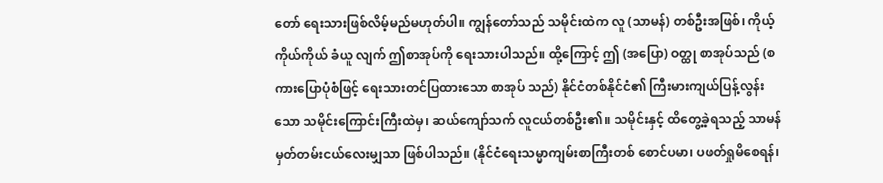တော် ရေးသားဖြစ်လိမ့်မည်မဟုတ်ပါ။ ကျွန်တော်သည် သမိုင်းထဲက လူ (သာမန်) တစ်ဦးအဖြစ်၊ ကိုယ့်ကိုယ်ကိုယ် ခံယူ လျက် ဤစာအုပ်ကို ရေးသားပါသည်။ ထို့ကြောင့် ဤ (အပြော) ဝတ္ထု စာအုပ်သည် (စကားပြောပုံစံဖြင့် ရေးသားတင်ပြထားသော စာအုပ် သည်) နိုင်ငံတစ်နိုင်ငံ၏ ကြီးမားကျယ်ပြန့်လွန်းသော သမိုင်းကြောင်းကြီးထဲမှ၊ ဆယ်ကျော်သက် လူငယ်တစ်ဦး၏။ သမိုင်းနှင့် ထိတွေ့ခဲ့ရသည့် သာမန် မှတ်တမ်းငယ်လေးမျှသာ ဖြစ်ပါသည်။ (နိုင်ငံရေးသမ္မာကျမ်းစာကြီးတစ် စောင်ပမာ၊ ပဖတ်ရှုမိစေရန်၊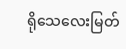ရိုသေလေးမြတ်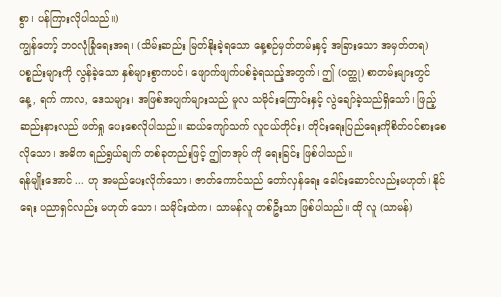စွာ၊ ပန်ကြားလိုပါသည်။)
ကျွန်တော့် ဘဝလုံခြုံရေးအရ၊ (သိမ်းဆည်း မြတ်နိုးခဲ့ရသော နေ့စဉ်မှတ်တမ်းနှင့် အခြားသော အမှတ်တရ) ပစ္စည်းများကို လွန်ခဲ့သော နှစ်များစွာကပင်၊ ဖျောက်ဖျက်ပစ်ခဲ့ရသည့်အတွက်၊ ဤ (ဝတ္ထု) စာတမ်းများတွင် နေ့, ရက် ကာလ, ဒေသများ၊ အဖြစ်အပျက်များသည် မူလ သမိုင်းကြောင်းနှင့် လွဲချော်ခဲ့သည်ရှိသော်၊ ဖြည့်ဆည်းနားလည် ဖတ်ရှု ပေးစေလိုပါသည်။ ဆယ်ကျော်သက် လူငယ်တိုင်း၊ တိုင်းရေးပြည်ရေးကိုစိတ်ဝင်စားစေလိုသော၊ အဓိက ရည်ရွယ်ချက် တစ်ခုတည်းဖြင့် ဤတအုပ် ကို ရေးခြင်း ဖြစ်ပါသည်။
ရန်မျိုးအောင် ... ဟု အမည်ပေးလိုက်သော၊ ဇာတ်ကောင်သည် တော်လှန်ရေး ခေါင်းဆောင်လည်းမဟုတ်၊ နိုင်ရေး ပညာရှင်လည်း မဟုတ် သော၊ သမိုင်းထဲက၊ သာမန်လူ တစ်ဦးသာ ဖြစ်ပါသည်။ ထို လူ (သာမန်)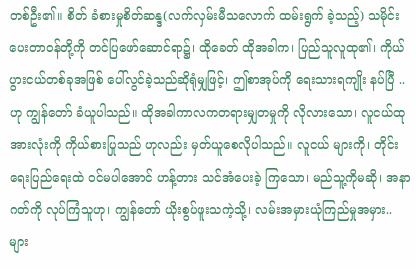တစ်ဦး၏။ စိတ် ခံစားမှုစိတ်ဆန္ဒ(လက်လှမ်းမီသလောက် ထမ်းရွက် ခဲ့သည့်) သမိုင်းပေးတာဝန်တို့ကို တင်ပြဖော်ဆောင်ရာ၌၊ ထိုခေတ် ထိုအခါက၊ ပြည်သူလူထု၏၊ ကိုယ်ပွားငယ်တစ်ခုအဖြစ် ပေါ်လွင်ခဲ့သည်ဆိုရုံမျှဖြင့်၊ ဤစာအုပ်ကို ရေးသားရကျိုး နပ်ပြီ .. ဟု ကျွန်တော် ခံယူပါသည်။ ထိုအခါကာလကတရားမျှတမှုကို လိုလားသော၊ လူငယ်ထုအားလုံးကို ကိုယ်စားပြုသည် ဟုလည်း မှတ်ယူစေလိုပါသည်။ လူငယ် များကို၊ တိုင်းရေးပြည်ရေးထဲ ဝင်မပါအောင် ဟန့်တား သင်အံပေးခဲ့ ကြသော၊ မည်သူ့ကိုမဆို၊ အနာဂတ်ကို လုပ်ကြံသူဟု၊ ကျွန်တော် ယိုးစွပ်ဖူးသကဲ့သို့၊ လမ်းအမှားယုံကြည်မှုအမှား.. များ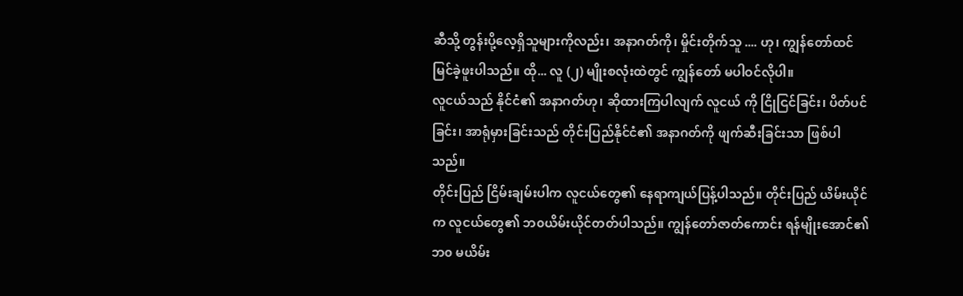ဆီသို့ တွန်းပို့လေ့ရှိသူများကိုလည်း၊ အနာဂတ်ကို၊ မှိုင်းတိုက်သူ .... ဟု၊ ကျွန်တော်ထင် မြင်ခဲ့ဖူးပါသည်။ ထို... လူ (၂) မျိုးစလုံးထဲတွင် ကျွန်တော် မပါဝင်လိုပါ။
လူငယ်သည် နိုင်ငံ၏ အနာဂတ်ဟု၊ ဆိုထားကြပါလျက် လူငယ် ကို ငြိုငြင်ခြင်း၊ ပိတ်ပင်ခြင်း၊ အာရုံမှားခြင်းသည် တိုင်းပြည်နိုင်ငံ၏ အနာဂတ်ကို ဖျက်ဆီးခြင်းသာ ဖြစ်ပါသည်။
တိုင်းပြည် ငြိမ်းချမ်းပါက လူငယ်တွေ၏ နေရာကျယ်ပြန့်ပါသည်။ တိုင်းပြည် ယိမ်းယိုင်က လူငယ်တွေ၏ ဘ၀ယိမ်းယိုင်တတ်ပါသည်။ ကျွန်တော်ဇာတ်ကောင်း ရန်မျိုးအောင်၏ ဘ၀ မယိမ်း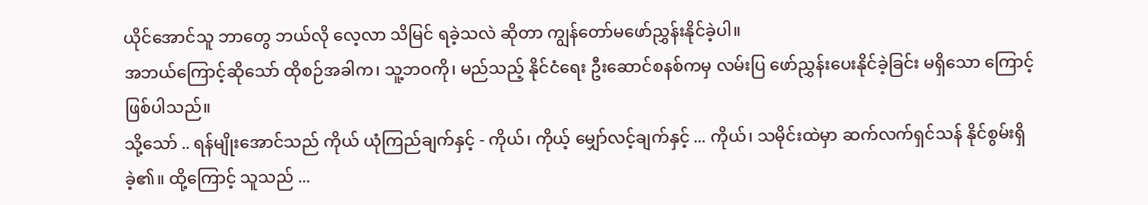ယိုင်အောင်သူ ဘာတွေ ဘယ်လို လေ့လာ သိမြင် ရခဲ့သလဲ ဆိုတာ ကျွန်တော်မဖော်ညွှန်းနိုင်ခဲ့ပါ။
အဘယ်ကြောင့်ဆိုသော် ထိုစဉ်အခါက၊ သူ့ဘဝကို၊ မည်သည့် နိုင်ငံရေး ဦးဆောင်စနစ်ကမှ လမ်းပြ ဖော်ညွှန်းပေးနိုင်ခဲ့ခြင်း မရှိသော ကြောင့် ဖြစ်ပါသည်။
သို့သော် .. ရန်မျိုးအောင်သည် ကိုယ် ယုံကြည်ချက်နှင့် - ကိုယ်၊ ကိုယ့် မျှော်လင့်ချက်နှင့် ... ကိုယ်၊ သမိုင်းထဲမှာ ဆက်လက်ရှင်သန် နိုင်စွမ်းရှိခဲ့၏။ ထို့ကြောင့် သူသည် ...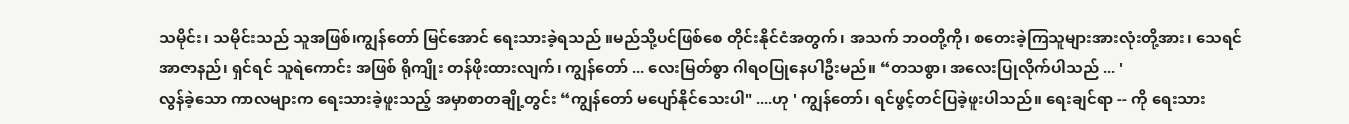သမိုင်း၊ သမိုင်းသည် သူအဖြစ်၊ကျွန်တော် မြင်အောင် ရေးသားခဲ့ရသည် ။မည်သို့ပင်ဖြစ်စေ တိုင်းနိုင်ငံအတွက်၊ အသက် ဘဝတို့ကို၊ စတေးခဲ့ကြသူများအားလုံးတို့အား၊ သေရင် အာဇာနည်၊ ရှင်ရင် သူရဲကောင်း အဖြစ် ရိုကျိုး တန်ဖိုးထားလျက်၊ ကျွန်တော် ... လေးမြတ်စွာ ဂါရဝပြုနေပါဦးမည်။ “တသစွာ၊ အလေးပြုလိုက်ပါသည် ... '
လွန်ခဲ့သော ကာလများက ရေးသားခဲ့ဖူးသည့် အမှာစာတချို့တွင်း “ကျွန်တော် မပျော်နိုင်သေးပါ" ....ဟု ' ကျွန်တော်၊ ရင်ဖွင့်တင်ပြခဲ့ဖူးပါသည်။ ရေးချင်ရာ -- ကို ရေးသား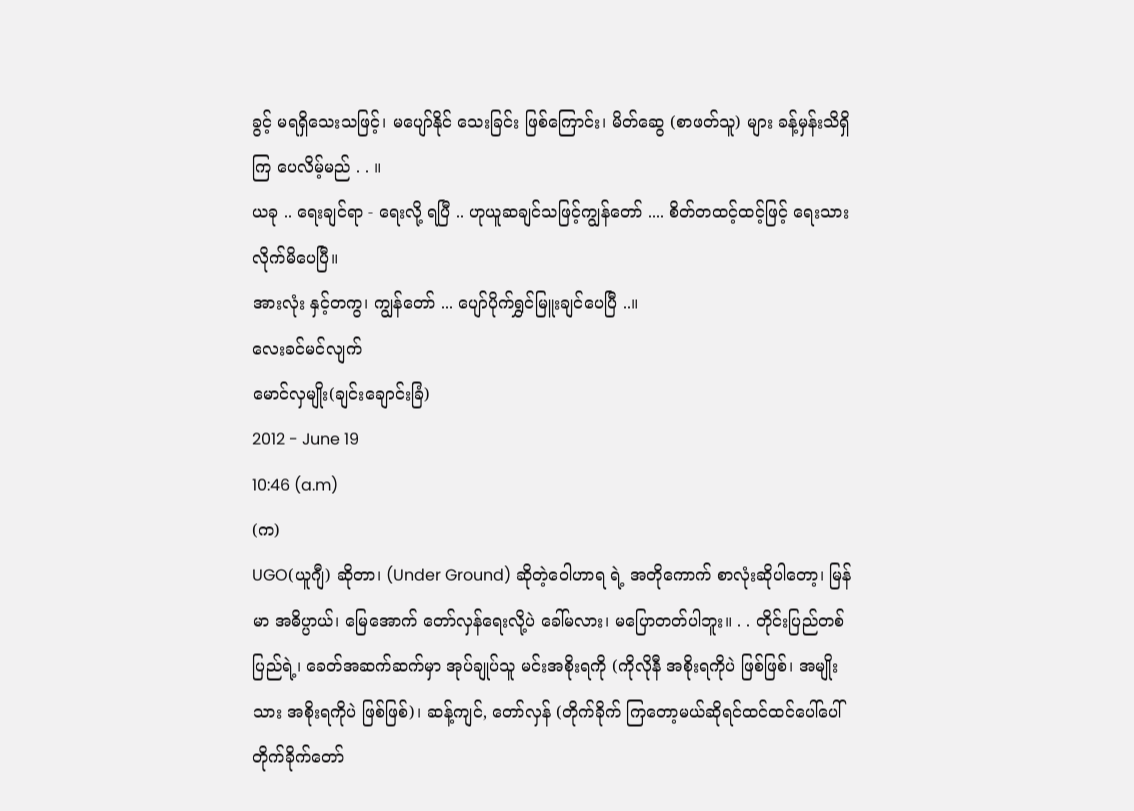ခွင့် မရရှိသေးသဖြင့်၊ မပျော်နိုင် သေးခြင်း ဖြစ်ကြောင်း၊ မိတ်ဆွေ (စာဖတ်သူ) များ ခန့်မှန်းသိရှိကြ ပေလိမ့်မည် . . ။
ယခု .. ရေးချင်ရာ - ရေးလို့ ရပြီ .. ဟုယူဆချင်သဖြင့်ကျွန်တော် .... စိတ်တထင့်ထင့်ဖြင့် ရေးသားလိုက်မိပေပြီ။
အားလုံး နှင့်တကွ၊ ကျွန်တော် ... ပျော်ပိုက်ရွှင်မြူးချင်ပေပြီ ..။
လေးခင်မင်လျက်
မောင်လှမျိုး(ချင်းချောင်းခြံ)
2012 - June 19
10:46 (a.m)
(က)
UGO(ယူဂျီ) ဆိုတာ၊ (Under Ground) ဆိုတဲ့၀ေါဟာရ ရဲ့ အတိုကောက် စာလုံးဆိုပါတော့၊ မြန်မာ အဓိပ္ပာယ်၊ မြေအောက် တော်လှန်ရေးလို့ပဲ ခေါ်မလား၊ မပြောတတ်ပါဘူး။ . . တိုင်းပြည်တစ်ပြည်ရဲ့၊ ခေတ်အဆက်ဆက်မှာ အုပ်ချုပ်သူ မင်းအစိုးရကို (ကိုလိုနီ အစိုးရကိုပဲ ဖြစ်ဖြစ်၊ အမျိုးသား အစိုးရကိုပဲ ဖြစ်ဖြစ်)၊ ဆန့်ကျင်, တော်လှန် (တိုက်ခိုက် ကြတော့မယ်ဆိုရင်ထင်ထင်ပေါ်ပေါ် တိုက်ခိုက်တော်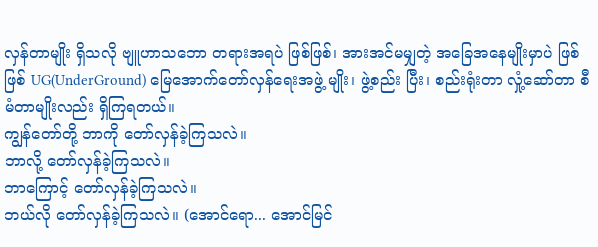လှန်တာမျိုး ရှိသလို ဗျူဟာသဘော တရားအရပဲ ဖြစ်ဖြစ်၊ အားအင်မမျှတဲ့ အခြေအနေမျိုးမှာပဲ ဖြစ်ဖြစ် UG(UnderGround) မြေအောက်တော်လှန်ရေးအဖွဲ့ မျိုး၊ ဖွဲ့စည်း ပြီး၊ စည်းရုံးတာ လှုံ့ဆော်တာ စီမံတာမျိုးလည်း ရှိကြရတယ်။
ကျွန်တော်တို့ ဘာကို တော်လှန်ခဲ့ကြသလဲ။
ဘာလို့ တော်လှန်ခဲ့ကြသလဲ။
ဘာကြောင့် တော်လှန်ခဲ့ကြသလဲ။
ဘယ်လို တော်လှန်ခဲ့ကြသလဲ။ (အောင်ရော... အောင်မြင်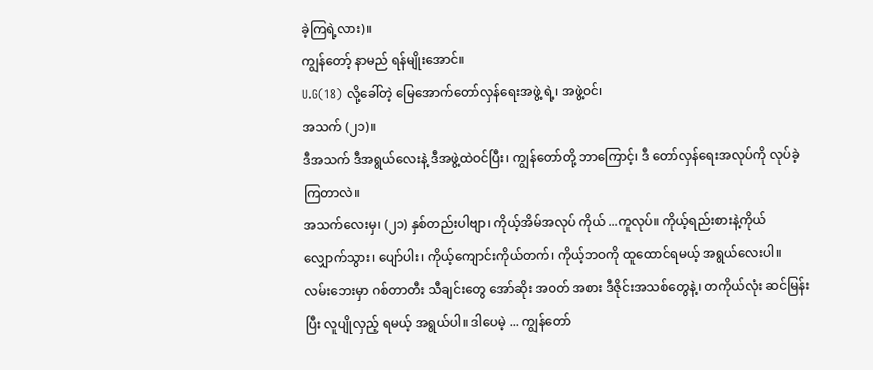ခဲ့ကြရဲ့လား)။
ကျွန်တော့် နာမည် ရန်မျိုးအောင်။
U.G(18) လို့ခေါ်တဲ့ မြေအောက်တော်လှန်ရေးအဖွဲ့ ရဲ့၊ အဖွဲ့ဝင်၊
အသက် (၂၁)။
ဒီအသက် ဒီအရွယ်လေးနဲ့ ဒီအဖွဲ့ထဲဝင်ပြီး၊ ကျွန်တော်တို့ ဘာကြောင့်၊ ဒီ တော်လှန်ရေးအလုပ်ကို လုပ်ခဲ့ကြတာလဲ။
အသက်လေးမှ၊ (၂၁) နှစ်တည်းပါဗျာ၊ ကိုယ့်အိမ်အလုပ် ကိုယ် ...ကူလုပ်။ ကိုယ့်ရည်းစားနဲ့ကိုယ် လျှောက်သွား၊ ပျော်ပါး၊ ကိုယ့်ကျောင်းကိုယ်တက်၊ ကိုယ့်ဘဝကို ထူထောင်ရမယ့် အရွယ်လေးပါ။
လမ်းဘေးမှာ ဂစ်တာတီး သီချင်းတွေ အော်ဆိုး အ၀တ် အစား ဒီဇိုင်းအသစ်တွေနဲ့၊ တကိုယ်လုံး ဆင်မြန်းပြီး လူပျိုလှည့် ရမယ့် အရွယ်ပါ။ ဒါပေမဲ့ ... ကျွန်တော်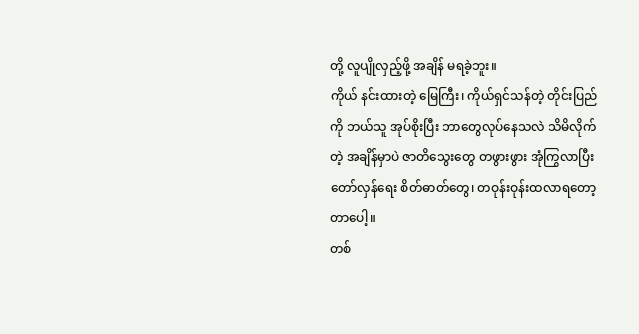တို့ လူပျိုလှည့်ဖို့ အချိန် မရခဲ့ဘူး။
ကိုယ် နင်းထားတဲ့ မြေကြီး၊ ကိုယ်ရှင်သန်တဲ့ တိုင်းပြည် ကို ဘယ်သူ အုပ်စိုးပြီး ဘာတွေလုပ်နေသလဲ သိမိလိုက်တဲ့ အချိန်မှာပဲ ဇာတိသွေးတွေ တဖွားဖွား အုံကြွလာပြီး တော်လှန်ရေး စိတ်ဓာတ်တွေ၊ တဝုန်းဝုန်းထလာရတော့တာပေါ့။
တစ်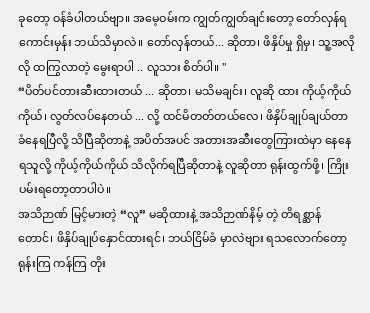ခုတော့ ဝန်ခံပါတယ်ဗျာ။ အမေ့ဝမ်းက ကျွတ်ကျွတ်ချင်းတော့ တော်လှန်ရကောင်းမှန်း ဘယ်သိမှာလဲ။ တော်လှန်တယ်... ဆိုတာ၊ ဖိနှိပ်မှု ရှိမှ၊ သူ့အလိုလို ထကြွလာတဲ့ မွေးရာပါ .. လူသား စိတ်ပါ။ "
“ပိတ်ပင်တားဆီးထားတယ် ... ဆိုတာ၊ မသိမချင်း၊ လူဆို ထား ကိုယ့်ကိုယ်ကိုယ်၊ လွတ်လပ်နေတယ် ... လို့ ထင်မိတတ်တယ်လေ၊ ဖိနှိပ်ချုပ်ချယ်တာ ခံနေရပြီလို့ သိပြီဆိုတာနဲ့ အပိတ်အပင် အတားအဆီးတွေကြားထဲမှာ နေနေရသူလို့ ကိုယ့်ကိုယ်ကိုယ် သိလိုက်ရပြီဆိုတာနဲ့ လူဆိုတာ ရုန်းထွက်ဖို့၊ ကြိုးပမ်းရတော့တာပါပဲ။
အသိဉာဏ် မြင့်မားတဲ့ “လူ” မဆိုထားနဲ့ အသိဉာဏ်နိမ့် တဲ့ တိရစ္ဆာန်တောင်၊ ဖိနှိပ်ချုပ်နှောင်ထားရင်၊ ဘယ်ငြိမ်ခံ မှာလဲဗျား ရသလောက်တော့ ရုန်းကြ ကန်ကြ တိုး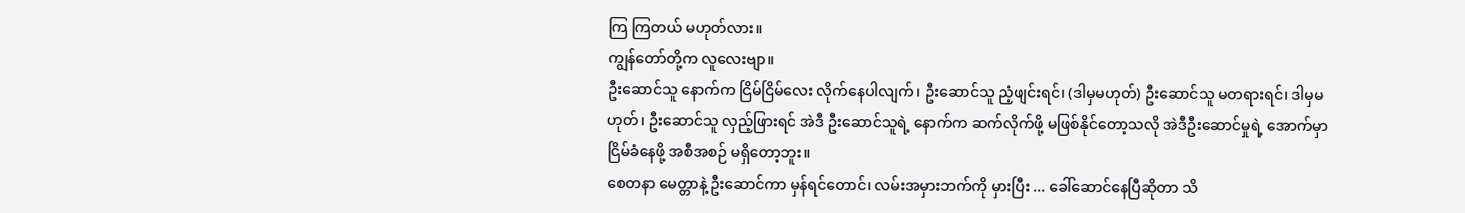ကြ ကြတယ် မဟုတ်လား။
ကျွန်တော်တို့က လူလေးဗျာ။
ဦးဆောင်သူ နောက်က ငြိမ်ငြိမ်လေး လိုက်နေပါလျက်၊ ဦးဆောင်သူ ညံ့ဖျင်းရင်၊ (ဒါမှမဟုတ်) ဦးဆောင်သူ မတရားရင်၊ ဒါမှမဟုတ်၊ ဦးဆောင်သူ လှည့်ဖြားရင် အဲဒီ ဦးဆောင်သူရဲ့ နောက်က ဆက်လိုက်ဖို့ မဖြစ်နိုင်တော့သလို အဲဒီဦးဆောင်မှုရဲ့ အောက်မှာ ငြိမ်ခံနေဖို့ အစီအစဉ် မရှိတော့ဘူး။
စေတနာ မေတ္တာနဲ့ ဦးဆောင်ကာ မှန်ရင်တောင်၊ လမ်းအမှားဘက်ကို မှားပြီး ... ခေါ်ဆောင်နေပြီဆိုတာ သိ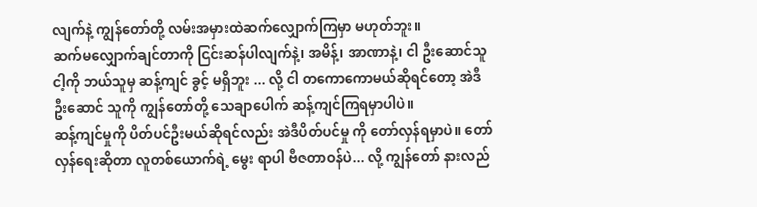လျက်နဲ့ ကျွန်တော်တို့ လမ်းအမှားထဲဆက်လျှောက်ကြမှာ မဟုတ်ဘူး။
ဆက်မလျှောက်ချင်တာကို ငြင်းဆန်ပါလျက်နဲ့၊ အမိန့်၊ အာဏာနဲ့၊ ငါ ဦးဆောင်သူငါ့ကို ဘယ်သူမှ ဆန့်ကျင် ခွင့် မရှိဘူး ... လို့ ငါ တကောကောမယ်ဆိုရင်တော့ အဲဒီဦးဆောင် သူကို ကျွန်တော်တို့ သေချာပေါက် ဆန့်ကျင်ကြရမှာပါပဲ။
ဆန့်ကျင်မှုကို ပိတ်ပင်ဦးမယ်ဆိုရင်လည်း အဲဒီပိတ်ပင်မှု ကို တော်လှန်ရမှာပဲ။ တော်လှန်ရေးဆိုတာ လူတစ်ယောက်ရဲ့ မွေး ရာပါ ဗီဇတာဝန်ပဲ... လို့ ကျွန်တော် နားလည်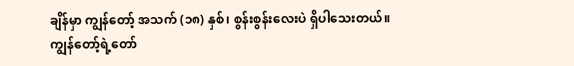ချိန်မှာ ကျွန်တော့် အသက် (၁၈) နှစ်၊ စွန်းစွန်းလေးပဲ ရှိပါသေးတယ်။
ကျွန်တော့်ရဲ့တော်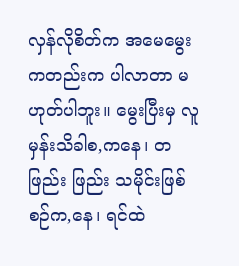လှန်လိုစိတ်က အမေမွေးကတည်းက ပါလာတာ မဟုတ်ပါဘူး။ မွေးပြီးမှ လူမှန်းသိခါစ,ကနေ၊ တဖြည်း ဖြည်း သမိုင်းဖြစ်စဉ်က,နေ၊ ရင်ထဲ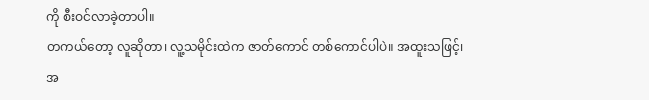ကို စီးဝင်လာခဲ့တာပါ။
တကယ်တော့ လူဆိုတာ၊ လူ့သမိုင်းထဲက ဇာတ်ကောင် တစ်ကောင်ပါပဲ။ အထူးသဖြင့်၊ အ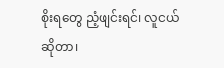စိုးရတွေ ညံ့ဖျင်းရင်၊ လူငယ်ဆိုတာ၊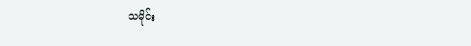သမိုင်း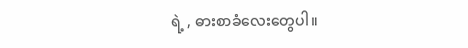ရဲ့ , ဓားစာခံလေးတွေပါ။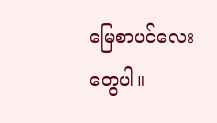မြေစာပင်လေးတွေပါ။